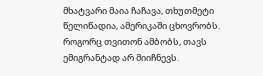მხატვარი მაია ჩაჩავა, თხუთმეტი წელიწადია, ამერიკაში ცხოვრობს. როგორც თვითონ ამბობს, თავს ემიგრანტად არ მიიჩნევს.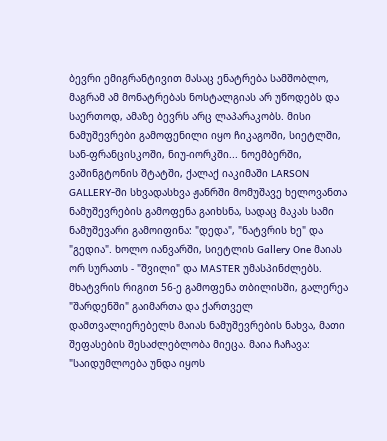ბევრი ემიგრანტივით მასაც ენატრება სამშობლო, მაგრამ ამ მონატრებას ნოსტალგიას არ უწოდებს და საერთოდ, ამაზე ბევრს არც ლაპარაკობს. მისი ნამუშევრები გამოფენილი იყო ჩიკაგოში, სიეტლში, სან-ფრანცისკოში, ნიუ-იორკში... ნოემბერში, ვაშინგტონის შტატში, ქალაქ იაკიმაში LARSON GALLERY-ში სხვადასხვა ჟანრში მომუშავე ხელოვანთა ნამუშევრების გამოფენა გაიხსნა, სადაც მაკას სამი ნამუშევარი გამოიფინა: "დედა", "ნატვრის ხე" და "გედია". ხოლო იანვარში, სიეტლის Gallery One მაიას ორ სურათს - "შვილი" და MASTER უმასპინძლებს. მხატვრის რიგით 56-ე გამოფენა თბილისში, გალერეა "შარდენში" გაიმართა და ქართველ დამთვალიერებელს მაიას ნამუშევრების ნახვა, მათი შეფასების შესაძლებლობა მიეცა. მაია ჩაჩავა: "საიდუმლოება უნდა იყოს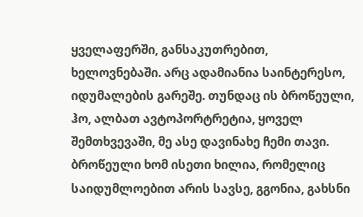ყველაფერში, განსაკუთრებით, ხელოვნებაში. არც ადამიანია საინტერესო, იდუმალების გარეშე. თუნდაც ის ბროწეული, ჰო, ალბათ ავტოპორტრეტია, ყოველ შემთხვევაში, მე ასე დავინახე ჩემი თავი. ბროწეული ხომ ისეთი ხილია, რომელიც საიდუმლოებით არის სავსე, გგონია, გახსნი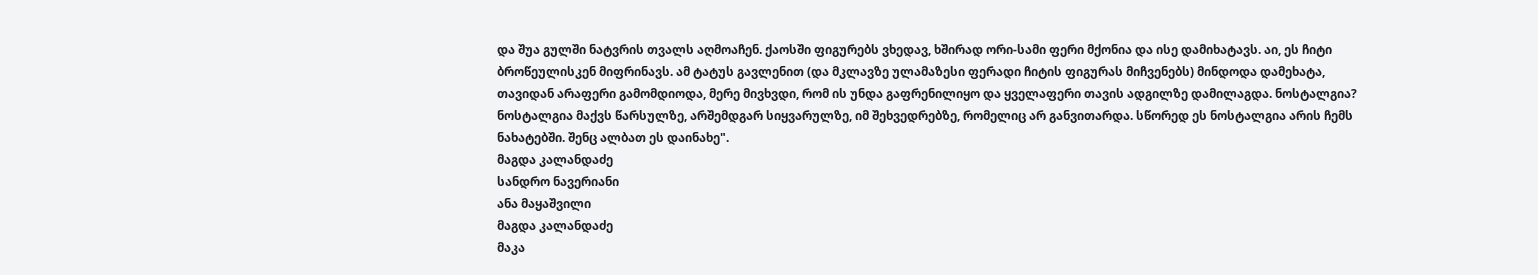და შუა გულში ნატვრის თვალს აღმოაჩენ. ქაოსში ფიგურებს ვხედავ, ხშირად ორი-სამი ფერი მქონია და ისე დამიხატავს. აი, ეს ჩიტი ბროწეულისკენ მიფრინავს. ამ ტატუს გავლენით (და მკლავზე ულამაზესი ფერადი ჩიტის ფიგურას მიჩვენებს) მინდოდა დამეხატა, თავიდან არაფერი გამომდიოდა, მერე მივხვდი, რომ ის უნდა გაფრენილიყო და ყველაფერი თავის ადგილზე დამილაგდა. ნოსტალგია? ნოსტალგია მაქვს წარსულზე, არშემდგარ სიყვარულზე, იმ შეხვედრებზე, რომელიც არ განვითარდა. სწორედ ეს ნოსტალგია არის ჩემს ნახატებში. შენც ალბათ ეს დაინახე".
მაგდა კალანდაძე
სანდრო ნავერიანი
ანა მაყაშვილი
მაგდა კალანდაძე
მაკა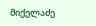მიქელაძე